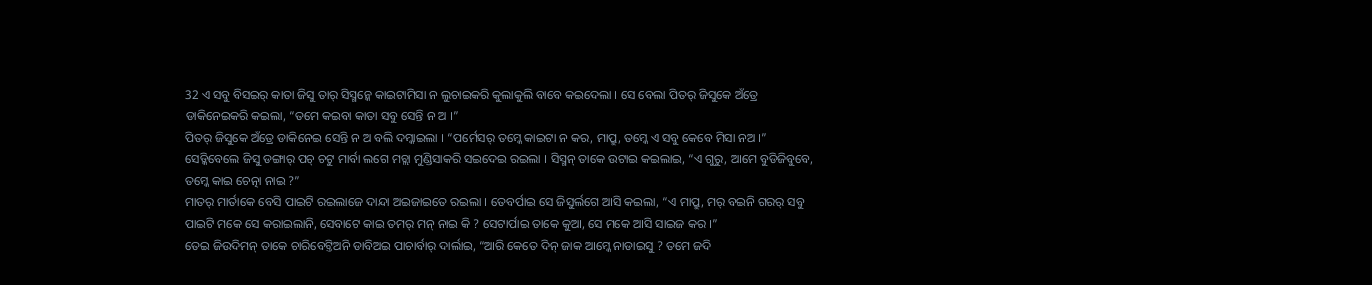32 ଏ ସବୁ ବିସଇର୍ କାତା ଜିସୁ ତାର୍ ସିସ୍ମନ୍କେ କାଇଟାମିସା ନ ଲୁଚାଇକରି କୁଲାକୁଲି ବାବେ କଇଦେଲା । ସେ ବେଲା ପିତର୍ ଜିସୁକେ ଅଁତ୍ରେ ଡାକିନେଇକରି କଇଲା, “ତମେ କଇବା କାତା ସବୁ ସେନ୍ତି ନ ଅ ।”
ପିତର୍ ଜିସୁକେ ଅଁତ୍ରେ ଡାକିନେଇ ସେନ୍ତି ନ ଅ ବଲି ଦମ୍କାଇଲା । “ପର୍ମେସର୍ ତମ୍କେ କାଇଟା ନ କର, ମାପ୍ରୁ, ତମ୍କେ ଏ ସବୁ କେବେ ମିସା ନଅ ।”
ସେଡ୍କିବେଲେ ଜିସୁ ଡଙ୍ଗାର୍ ପଚ୍ ଚଟୁ ମାର୍ବା ଲଗେ ମଚ୍ଲା ମୁଣ୍ଡିସାକରି ସଇଦେଇ ରଇଲା । ସିସ୍ମନ୍ ତାକେ ଉଟାଇ କଇଲାଇ, “ଏ ଗୁରୁ, ଆମେ ବୁଡିଜିବୁବେ, ତମ୍କେ କାଇ ଚେତ୍ନା ନାଇ ?”
ମାତର୍ ମାର୍ତାକେ ବେସି ପାଇଟି ରଇଲାଜେ ଦାନ୍ଦା ଅଇଜାଇତେ ରଇଲା । ତେବର୍ପାଇ ସେ ଜିସୁର୍ଲଗେ ଆସି କଇଲା, “ଏ ମାପ୍ରୁ, ମର୍ ବଇନି ଗରର୍ ସବୁ ପାଇଟି ମକେ ସେ କରାଇଲାନି, ସେବାଟେ କାଇ ତମର୍ ମନ୍ ନାଇ କି ? ସେଟାର୍ପାଇ ତାକେ କୁଆ, ସେ ମକେ ଆସି ସାଇଜ କର ।”
ତେଇ ଜିଉଦିମନ୍ ତାକେ ଚାରିବେଟ୍ତିଅନି ଡାବିଅଇ ପାଚାର୍ବାର୍ ଦାର୍ଲାଇ, “ଆରି କେତେ ଦିନ୍ ଜାକ ଆମ୍କେ ନାଡାଇସୁ ? ତମେ ଜଦି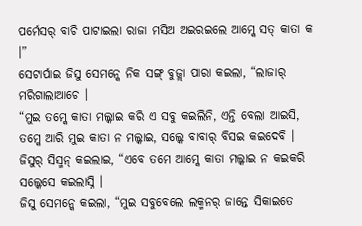ପର୍ମେସର୍ ବାଚି ପାଟାଇଲା ରାଜା ମସିଅ ଅଇରଇଲେ ଆମ୍କେ ସତ୍ କାତା କ ।”
ସେଟାର୍ପାଇ ଜିସୁ ସେମନ୍କେ ନିକ ସଙ୍ଗ୍ ବୁଜ୍ଲା ପାରା କଇଲା, “ଲାଜାର୍ ମରିଗାଲାଆଚେ ।
“ମୁଇ ତମ୍କେ କାତା ମଲ୍କାଇ କରି ଏ ସବୁ କଇଲିନି, ଏନ୍ତି ବେଲା ଆଇସି, ତମ୍କେ ଆରି ମୁଇ କାତା ନ ମଲ୍କାଇ, ସଲ୍କେ ବାବାର୍ ବିସଇ କଇଦେବି ।
ଜିସୁର୍ ସିସ୍ମନ୍ କଇଲାଇ, “ଏବେ ତମେ ଆମ୍କେ କାତା ମଲ୍କାଇ ନ କଇକରି ସଲ୍କେସେ କଇଲାସ୍ନି ।
ଜିସୁ ସେମନ୍କେ କଇଲା, “ମୁଇ ସବୁବେଲେ ଲକ୍ମନର୍ ଜାନ୍ତେ ସିକାଇତେ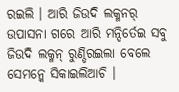ରଇଲି । ଆରି ଜିଉଦି ଲକ୍ମନର୍ ଉପାସନା ଗରେ ଆରି ମନ୍ଦିର୍ତେଇ ସବୁ ଜିଉଦି ଲକ୍ମନ୍ ରୁଣ୍ଡିରଇଲା ବେଲେ ସେମନ୍କେ ସିକାଇଲିଆଚି ।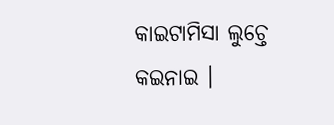କାଇଟାମିସା ଲୁଚ୍ତେ କଇନାଇ ।